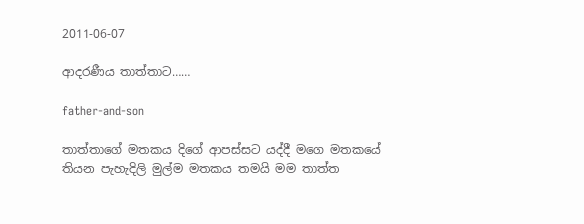2011-06-07

ආදරණීය තාත්තාට……

father-and-son

තාත්තාගේ මතකය දිගේ ආපස්සට යද්දී මගෙ මතකයේ තියන පැහැදිලි මුල්ම මතකය තමයි මම තාත්ත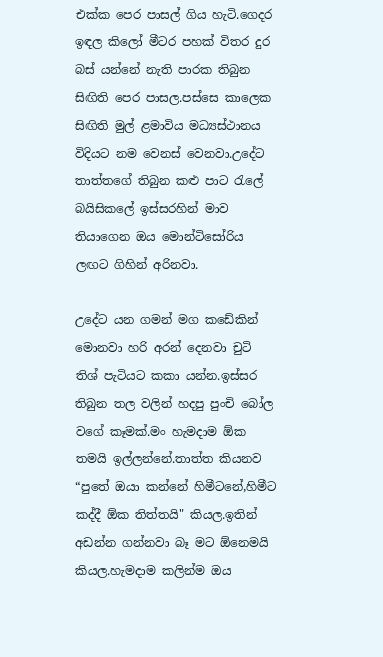එක්ක පෙර පාසල් ගිය හැටි.ගෙදර ඉඳල කිලෝ මීටර පහක් විතර දුර බස් යන්නේ නැති පාරක තිබුන සිඟිති පෙර පාසල.පස්සෙ කාලෙක සිඟිති මුල් ළමාවිය මධ්‍යස්ථානය විදියට නම වෙනස් වෙනවා.උදේට තාත්තගේ තිබුන කළු පාට රැලේ බයිසිකලේ ඉස්සරහින් මාව තියාගෙන ඔය මොන්ටිසෝරිය ලඟට ගිහින් අරිනවා.

උදේට යන ගමන් මග කඩේකින් මොනවා හරි අරන් දෙනවා චුටි තිශ් පැටියට කකා යන්න.ඉස්සර තිබුන තල වලින් හදපු පුංචි බෝල වගේ කෑමක්.මං හැමදාම ඕක තමයි ඉල්ලන්නේ.තාත්ත කියනව “පුතේ ඔයා කන්නේ හිමීටනේ,හිමීට කද්දී ඕක තිත්තයි" කියල.ඉතින් අඩන්න ගන්නවා බෑ මට ඕනෙමයි කියල.හැමදාම කලින්ම ඔය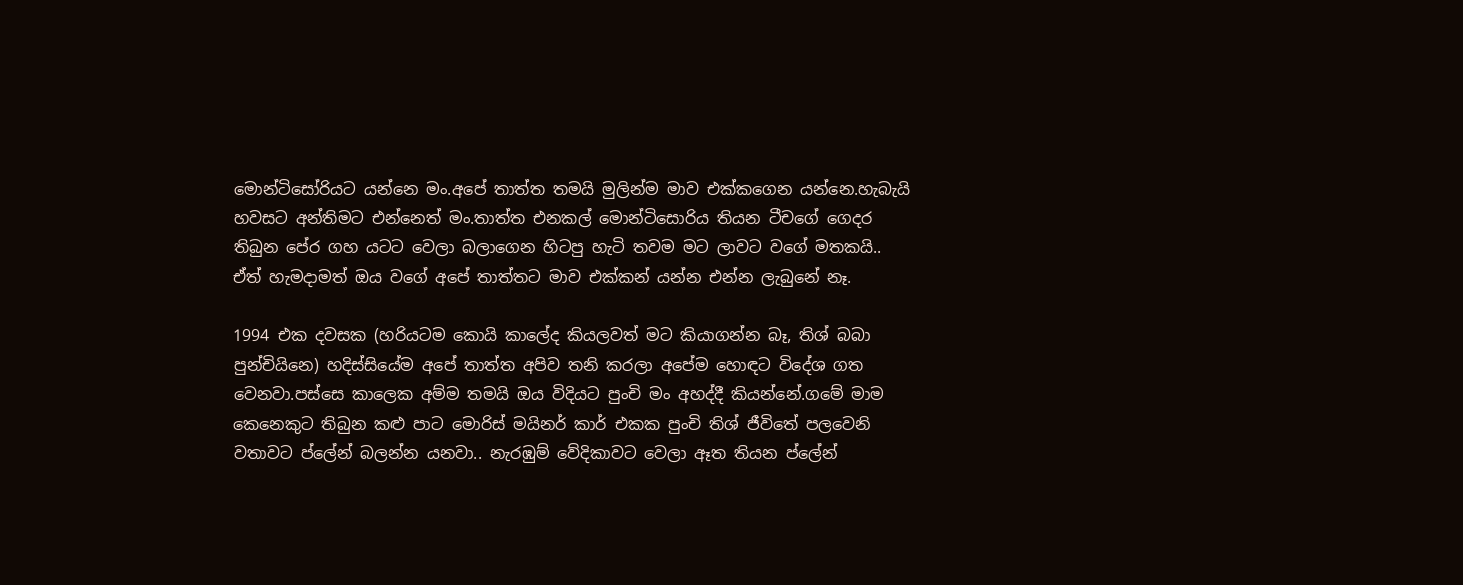මොන්ටිසෝරියට යන්නෙ මං.අපේ තාත්ත තමයි මුලින්ම මාව එක්කගෙන යන්නෙ.හැබැයි හවසට අන්තිමට එන්නෙත් මං.තාත්ත එනකල් මොන්ටිසොරිය තියන ටීචගේ ගෙදර තිබුන පේර ගහ යටට වෙලා බලාගෙන හිටපු හැටි තවම මට ලාවට වගේ මතකයි.. ඒත් හැමදාමත් ඔය වගේ අපේ තාත්තට මාව එක්කන් යන්න එන්න ලැබුනේ නෑ.

1994 එක දවසක (හරියටම කොයි කාලේද කියලවත් මට කියාගන්න බෑ, තිශ් බබා පුන්චියිනෙ) හදිස්සියේම අපේ තාත්ත අපිව තනි කරලා අපේම හොඳට විදේශ ගත වෙනවා.පස්සෙ කාලෙක අම්ම තමයි ඔය විදියට පුංචි මං අහද්දී කියන්නේ.ගමේ මාම කෙනෙකුට තිබුන කළු පාට මොරිස් මයිනර් කාර් එකක පුංචි තිශ් ජීවිතේ පලවෙනි වතාවට ප්ලේන් බලන්න යනවා.. නැරඹුම් වේදිකාවට වෙලා ඈත තියන ප්ලේන්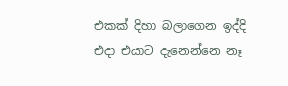එකක් දිහා බලාගෙන ඉද්දි එදා එයාට දැනෙන්නෙ නෑ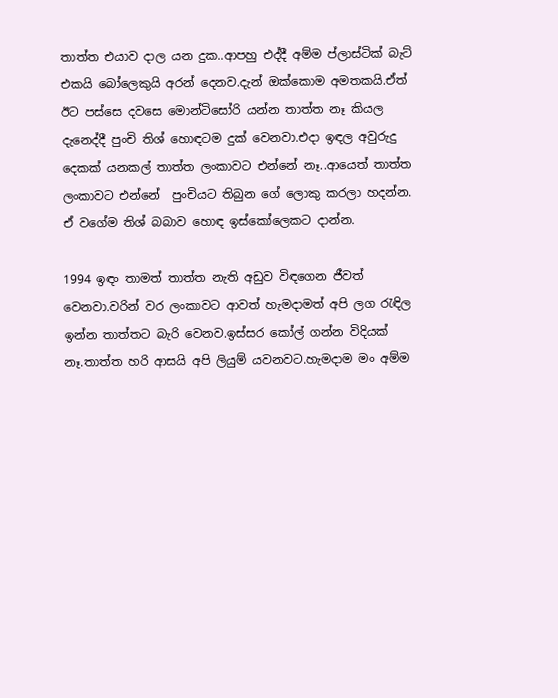තාත්ත එයාව දාල යන දුක..ආපහු එද්දී අම්ම ප්ලාස්ටික් බැට් එකයි බෝලෙකුයි අරන් දෙනව.දැන් ඔක්කොම අමතකයි.ඒත් ඊට පස්සෙ දවසෙ මොන්ටිසෝරි යන්න තාත්ත නෑ කියල දැනෙද්දී පුංචි තිශ් හොඳටම දුක්‌ වෙනවා.එදා ඉඳල අවුරුදු දෙකක් යනකල් තාත්ත ලංකාවට එන්නේ නෑ..ආයෙත් තාත්ත ලංකාවට එන්නේ  පුංචියට තිබුන ගේ ලොකු කරලා හදන්න. ඒ වගේම තිශ් බබාව හොඳ ඉස්කෝලෙකට දාන්න.

1994 ඉඳං තාමත් තාත්ත නැති අඩුව විඳගෙන ජීවත් වෙනවා.වරින් වර ලංකාවට ආවත් හැමදාමත් අපි ලග රැඳිල ඉන්න තාත්තට බැරි වෙනව.ඉස්සර කෝල් ගන්න විදියක් නෑ.තාත්ත හරි ආසයි අපි ලියුම් යවනවට.හැමදාම මං අම්ම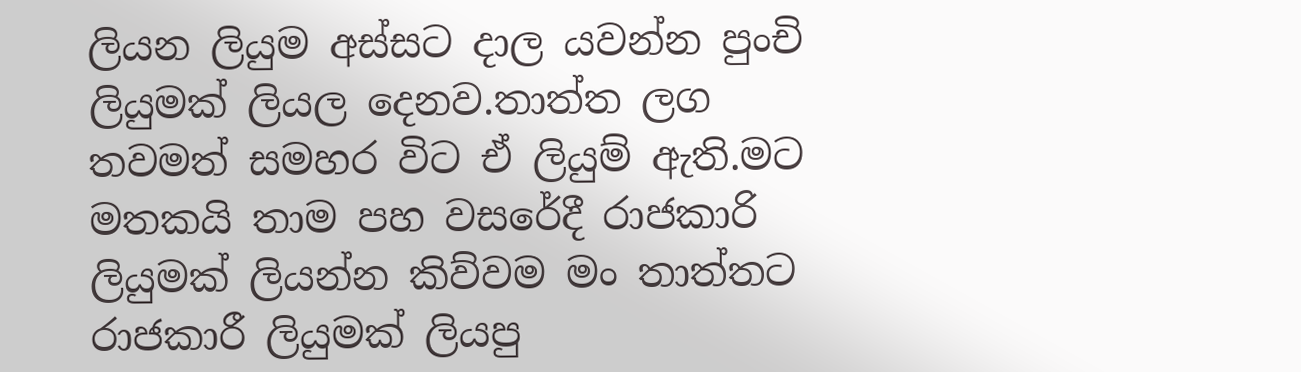ලියන ලියුම අස්සට දාල යවන්න පුංචි ලියුමක් ලියල දෙනව.තාත්ත ලග තවමත් සමහර විට ඒ ලියුම් ඇති.මට මතකයි තාම පහ වසරේදී රාජකාරි ලියුමක් ලියන්න කිව්වම මං තාත්තට රාජකාරී ලියුමක් ලියපු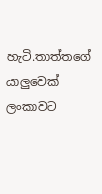හැටි.තාත්තගේ යාලුවෙක් ලංකාවට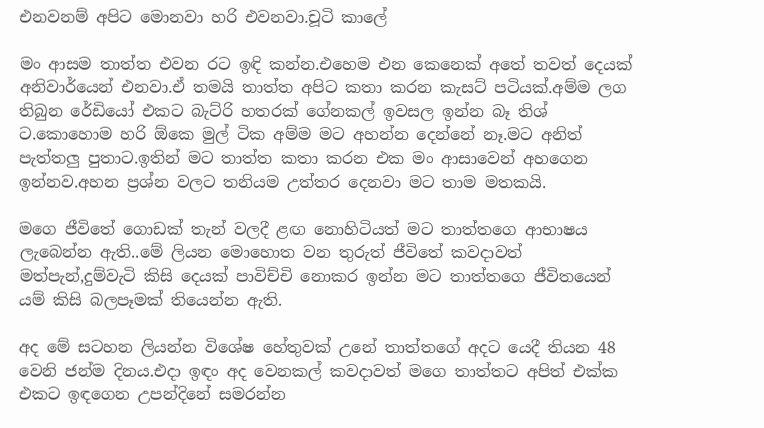එනවනම් අපිට මොනවා හරි එවනවා.චූටි කාලේ

මං ආසම තාත්ත එවන රට ඉඳි කන්න.එහෙම එන කෙනෙක් අතේ තවත් දෙයක් අනිවාර්යෙන් එනවා.ඒ තමයි තාත්ත අපිට කතා කරන කැසට් පටියක්.අම්ම ලග තිබුන රේඩියෝ එකට බැට්රි හතරක් ගේනකල් ඉවසල ඉන්න බෑ තිශ් ට.කොහොම හරි ඕකෙ මුල් ටික අම්ම මට අහන්න දෙන්නේ නෑ.මට අනිත් පැත්තලු පුතාට.ඉතින් මට තාත්ත කතා කරන එක මං ආසාවෙන් අහගෙන ඉන්නව.අහන ප්‍රශ්න වලට තනියම උත්තර දෙනවා මට තාම මතකයි.

මගෙ ජීවිතේ ගොඩක් තැන් වලදී ළඟ නොහිටියත් මට තාත්තගෙ ආභාෂය ලැබෙන්න ඇති..මේ ලියන මොහොත වන තුරුත් ජීවිතේ කවදාවත් මත්පැන්,දුම්වැටි කිසි දෙයක් පාවිච්චි නොකර ඉන්න මට තාත්තගෙ ජීවිතයෙන් යම් කිසි බලපෑමක් තියෙන්න ඇති.

අද මේ සටහන ලියන්න විශේෂ හේතුවක් උනේ තාත්තගේ අදට යෙදී තියන 48 වෙනි ජන්ම දිනය.එදා ඉඳං අද වෙනකල් කවදාවත් මගෙ තාත්තට අපිත් එක්ක එකට ඉඳගෙන උපන්දිනේ සමරන්න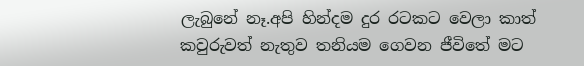ලැබුනේ නෑ.අපි හින්දම දුර රටකට වෙලා කාත් කවුරුවත් නැතුව තනියම ගෙවන ජීවිතේ මට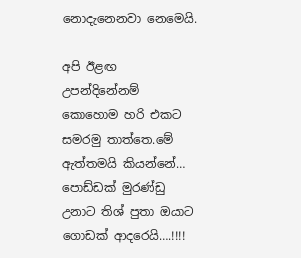නොදැනෙනවා නෙමෙයි.

අපි ඊළඟ උපන්දිනේනම් කොහොම හරි එකට සමරමු තාත්තෙ.මේ ඇත්තමයි කියන්නේ… පොඩ්ඩක් මුරණ්ඩු උනාට තිශ් පුතා ඔයාට ගොඩක් ආදරෙයි….!!!!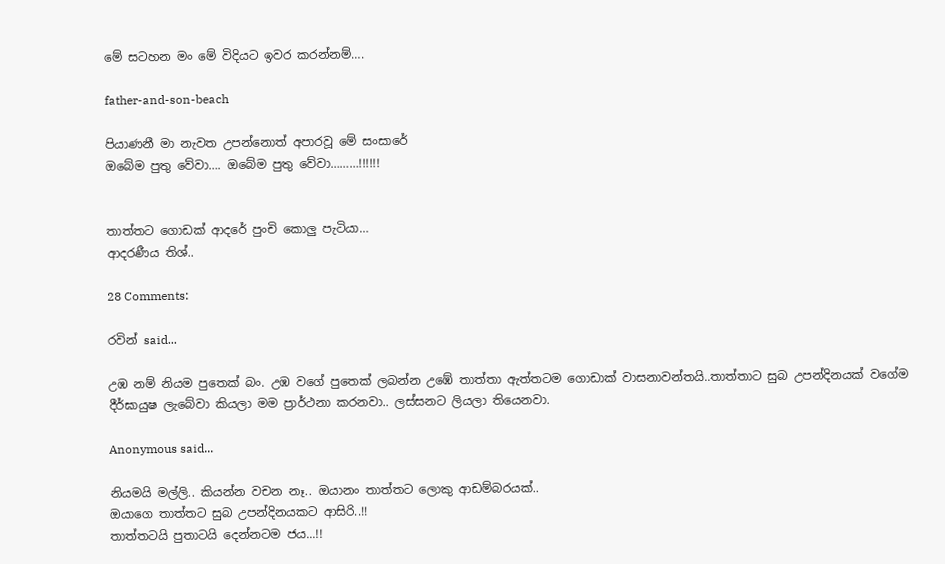මේ සටහන මං මේ විදියට ඉවර කරන්නම්….

father-and-son-beach

පියාණනී මා නැවත උපන්නොත් අපාරවූ මේ සංසාරේ
ඔබේම පුතු වේවා…. ඔබේම පුතු වේවා………!!!!!!


තාත්තට ගොඩක් ආදරේ පුංචි කොලු පැටියා…
ආදරණීය තිශ්..

28 Comments:

රවින් said...

උඹ නම් නියම පුතෙක් බං. උඹ වගේ පුතෙක් ලබන්න උඹේ තාත්තා ඇත්තටම ගොඩාක් වාසනාවන්තයි..තාත්තාට සුබ උපන්දිනයක් වගේම දීර්ඝායුෂ ලැබේවා කියලා මම ප්‍රාර්ථනා කරනවා.. ලස්සනට ලියලා තියෙනවා.

Anonymous said...

නියමයි මල්ලි.. කියන්න වචන නෑ.. ඔයානං තාත්තට ලොකු ආඩම්බරයක්..
ඔයාගෙ තාත්තට සුබ උපන්දිනයකට ආසිරි..!!
තාත්තටයි පුතාටයි දෙන්නටම ජය...!!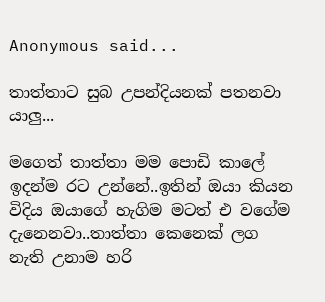Anonymous said...

තාත්තාට සුබ උපන්දියනක් පතනවා යාලු...

මගෙත් තාත්තා මම පොඩි කාලේ ඉදන්ම රට උන්නේ..ඉතින් ඔයා කියන විදිය ඔයාගේ හැගිම මටත් එ වගේම දැනෙනවා..තාත්තා කෙනෙක් ලග නැති උනාම හරි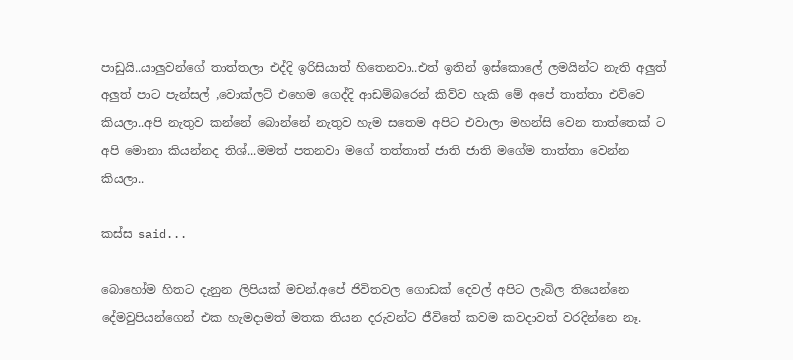පාඩුයි..යාලුවන්ගේ තාත්තලා එද්දි ඉරිසියාත් හිතෙනවා..එත් ඉතින් ඉස්කොලේ ලමයින්ට නැති අලුත් අලුත් පාට පැන්සල් ,වොක්ලට් එහෙම ගෙද්දි ආඩම්බරෙන් කිව්ව හැකි මේ අපේ තාත්තා එව්වෙ කියලා..අපි නැතුව කන්නේ බොන්නේ නැතුව හැම සතෙම අපිට එවාලා මහන්සි වෙන තාත්තෙක් ට අපි මොනා කියන්නද තිශ්...මමත් පතනවා මගේ තත්තාත් ජාති ජාති මගේම තාත්තා වෙන්න කියලා..

කස්ස said...

බොහෝම හිතට දැනුන ලිපියක් මචන්.අපේ ජිවිතවල ගොඩක් දෙවල් අපිට ලැබිල තියෙන්නෙ දේමවුපියන්ගෙන් එක හැමදාමත් මතක තියන දරුවන්ට ජීවිතේ කවම කවදාවත් වරදින්නෙ නෑ.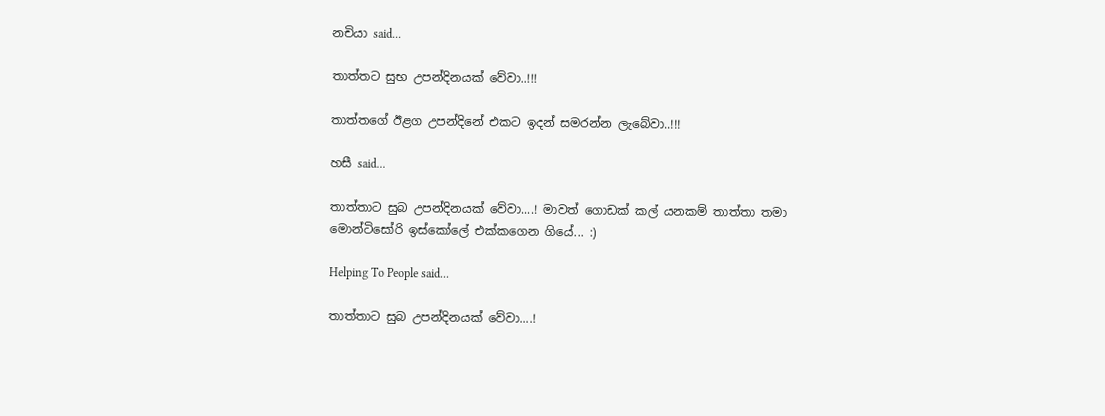නචියා said...

තාත්තට සුභ උපන්දිනයක් වේවා..!!!

තාත්තගේ ඊළග උපන්දිනේ එකට ඉදන් සමරන්න ලැබේවා..!!!

හසී said...

තාත්තාට සුබ උපන්දිනයක් වේවා....! මාවත් ගොඩක් කල් යනකම් තාත්තා තමා මොන්ටිසෝරි ඉස්කෝලේ එක්කගෙන ගියේ... :)

Helping To People said...

තාත්තාට සුබ උපන්දිනයක් වේවා....!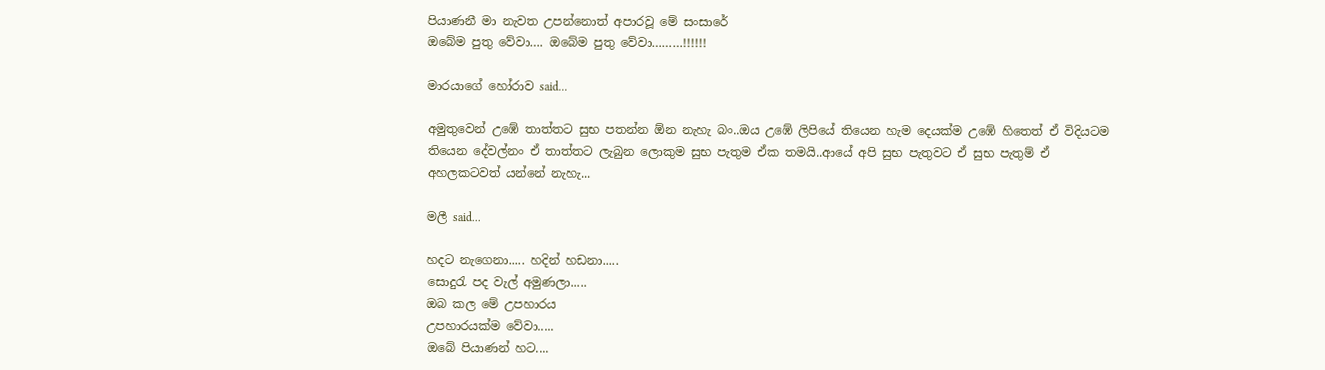පියාණනී මා නැවත උපන්නොත් අපාරවූ මේ සංසාරේ
ඔබේම පුතු වේවා…. ඔබේම පුතු වේවා………!!!!!!

මාරයාගේ හෝරාව said...

අමුතුවෙන් උඹේ තාත්තට සුභ පතන්න ඕන නැහැ බං..ඔය උඹේ ලිපියේ තියෙන හැම දෙයක්ම උඹේ හිතෙත් ඒ විදියටම තියෙන දේවල්නං ඒ තාත්තට ලැබුන ලොකුම සුභ පැතුම ඒක තමයි..ආයේ අපි සුභ පැතුවට ඒ සුභ පැතුම් ඒ අහලකටවත් යන්නේ නැහැ...

මලී said...

හදට නැගෙනා..... හදින් හඩනා.....
සොදුරැ පද වැල් අමුණලා.....
ඔබ කල මේ උපහාරය
උපහාරයක්ම වේවා.....
ඔබේ පියාණන් හට....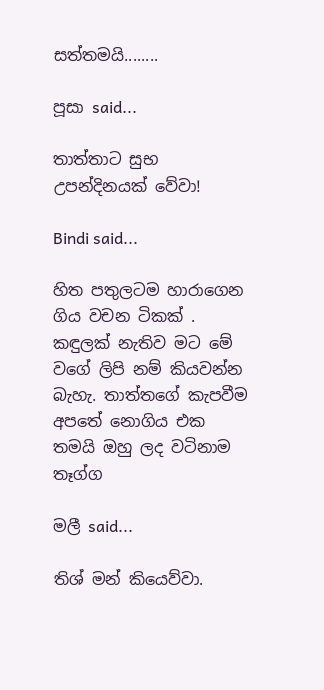සත්තමයි........

පූසා said...

තාත්තාට සුභ උපන්දිනයක් වේවා!

Bindi said...

හිත පතුලටම හාරාගෙන ගිය වචන ටිකක් . කඳුලක් නැතිව මට මේ වගේ ලිපි නම් කියවන්න බැහැ. තාත්තගේ කැපවීම අපතේ නොගිය එක තමයි ඔහු ලද වටිනාම තෑග්ග

මලී said...

තිශ් මන් කියෙව්වා.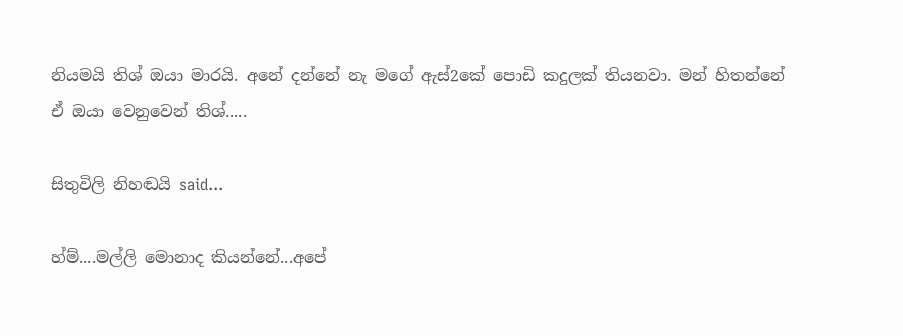නියමයි තිශ් ඔයා මාරයි. අනේ දන්නේ නැ මගේ ඇස්2කේ පොඩි කදුලක් තියනවා. මන් හිතන්නේ ඒ ඔයා වෙනුවෙන් තිශ්.....

සිතුවිලි නිහඬයි said...

හ්ම්....මල්ලි මොනාද කියන්නේ...අපේ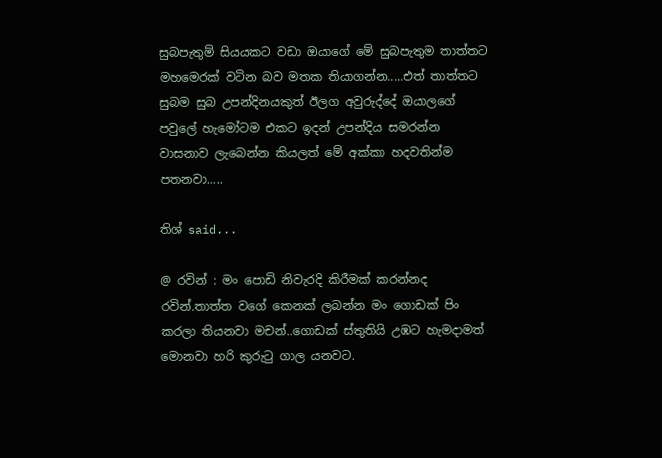සුබපැතුම් සියයකට වඩා ඔයාගේ මේ සුබපැතුම තාත්තට මහමෙරක් වටින බව මතක තියාගන්න.....එත් තාත්තට සුබම සුබ උපන්දිනයකුත් ඊලග අවුරුද්දේ ඔයාලගේ පවුලේ හැමෝටම එකට ඉදන් උපන්දිය සමරන්න වාසනාව ලැබෙන්න කියලත් මේ අක්කා හදවතින්ම පතනවා.....

තිශ් said...

@ රවින් : මං පොඩි නිවැරදි කිරීමක් කරන්නද රවින්.තාත්ත වගේ කෙනක් ලබන්න මං ගොඩක් පිං කරලා තියනවා මචන්..ගොඩක් ස්තුතියි උඹට හැමදාමත් මොනවා හරි කුරුටු ගාල යනවට.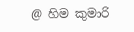@ හිම කුමාරි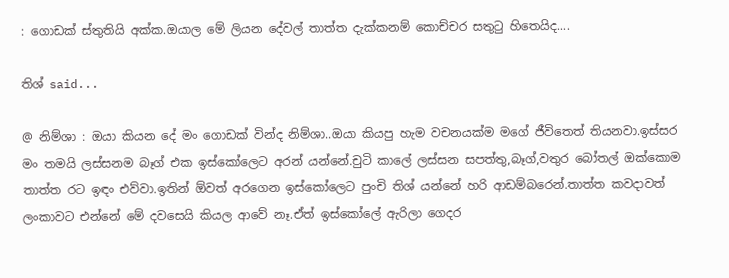: ගොඩක් ස්තුතියි අක්ක.ඔයාල මේ ලියන දේවල් තාත්ත දැක්කනම් කොච්චර සතුටු හිතෙයිද....

තිශ් said...

@ නිම්ශා : ඔයා කියන දේ මං ගොඩක් වින්ද නිම්ශා..ඔයා කියපු හැම වචනයක්ම මගේ ජීවිතෙත් තියනවා.ඉස්සර මං තමයි ලස්සනම බෑග් එක ඉස්කෝලෙට අරන් යන්නේ.චුටි කාලේ ලස්සන සපත්තු,බෑග්,වතුර බෝතල් ඔක්කොම තාත්ත රට ඉඳං එව්වා.ඉතින් ඕවත් අරගෙන ඉස්කෝලෙට පුංචි තිශ් යන්නේ හරි ආඩම්බරෙන්.තාත්ත කවදාවත් ලංකාවට එන්නේ මේ දවසෙයි කියල ආවේ නෑ.ඒත් ඉස්කෝලේ ඇරිලා ගෙදර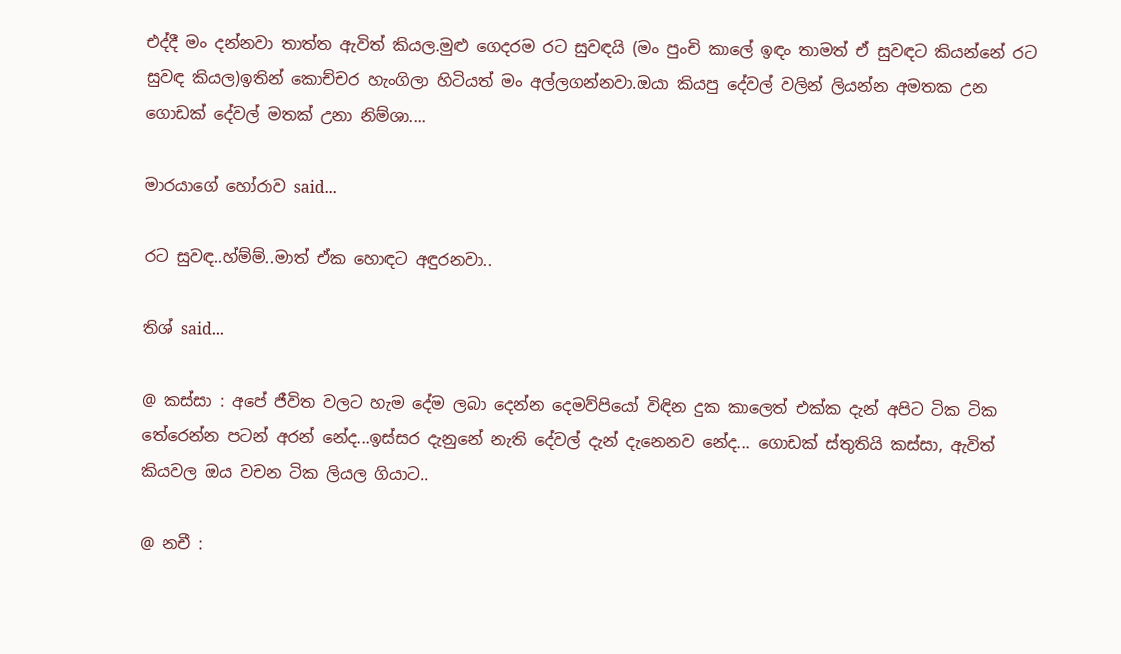එද්දී මං දන්නවා තාත්ත ඇවිත් කියල.මුළු ගෙදරම රට සුවඳයි (මං පුංචි කාලේ ඉඳං තාමත් ඒ සුවඳට කියන්නේ රට සුවඳ කියල)ඉතින් කොච්චර හැංගිලා හිටියත් මං අල්ලගන්නවා.ඔයා කියපු දේවල් වලින් ලියන්න අමතක උන ගොඩක් දේවල් මතක් උනා නිම්ශා....

මාරයාගේ හෝරාව said...

රට සුවඳ..හ්ම්ම්..මාත් ඒක හොඳට අඳුරනවා..

තිශ් said...

@ කස්සා : අපේ ජීවිත වලට හැම දේම ලබා දෙන්න දෙමව්පියෝ විඳින දුක කාලෙත් එක්ක දැන් අපිට ටික ටික තේරෙන්න පටන් අරන් නේද...ඉස්සර දැනුනේ නැති දේවල් දැන් දැනෙනව නේද... ගොඩක් ස්තුතියි කස්සා, ඇවිත් කියවල ඔය වචන ටික ලියල ගියාට..

@ නචී :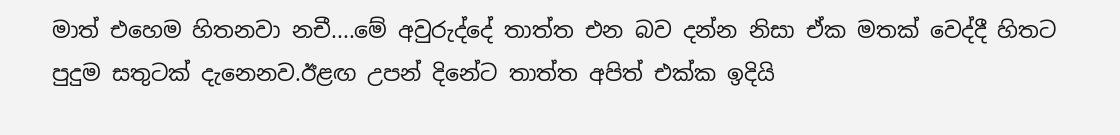මාත් එහෙම හිතනවා නචී....මේ අවුරුද්දේ තාත්ත එන බව දන්න නිසා ඒක මතක් වෙද්දී හිතට පුදුම සතුටක් දැනෙනව.ඊළඟ උපන් දිනේට තාත්ත අපිත් එක්ක ඉදියි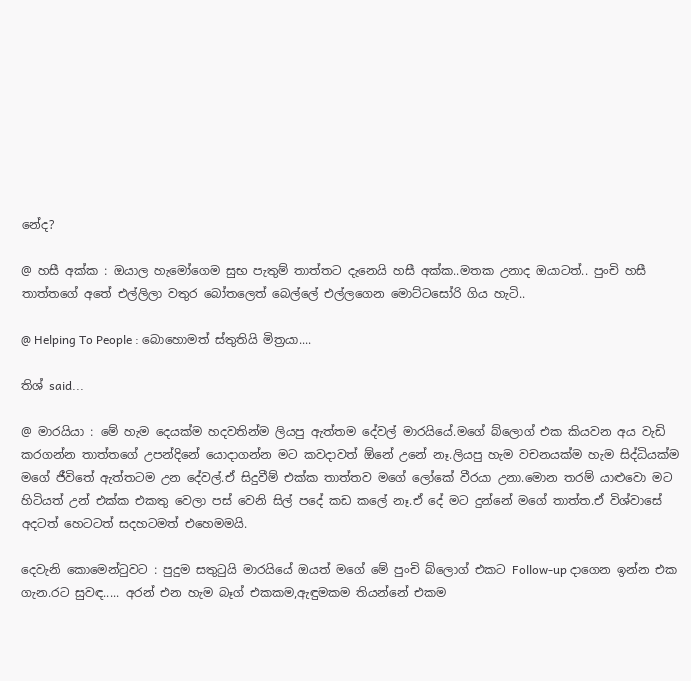නේද?

@ හසී අක්ක : ඔයාල හැමෝගෙම සුභ පැතුම් තාත්තට දැනෙයි හසී අක්ක..මතක උනාද ඔයාටත්.. පුංචි හසී තාත්තගේ අතේ එල්ලිලා වතුර බෝතලෙත් බෙල්ලේ එල්ලගෙන මොට්ටසෝරි ගිය හැටි..

@ Helping To People : බොහොමත් ස්තුතියි මිත්‍රයා....

තිශ් said...

@ මාරයියා : මේ හැම දෙයක්ම හදවතින්ම ලියපු ඇත්තම දේවල් මාරයියේ.මගේ බ්ලොග් එක කියවන අය වැඩි කරගන්න තාත්තගේ උපන්දිනේ යොදාගන්න මට කවදාවත් ඕනේ උනේ නෑ.ලියපු හැම වචනයක්ම හැම සිද්ධියක්ම මගේ ජීවිතේ ඇත්තටම උන දේවල්.ඒ සිදුවීම් එක්ක තාත්තව මගේ ලෝකේ වීරයා උනා.මොන තරම් යාළුවො මට හිටියත් උන් එක්ක එකතු වෙලා පස් වෙනි සිල් පදේ කඩ කලේ නෑ.ඒ දේ මට දුන්නේ මගේ තාත්ත.ඒ විශ්වාසේ අදටත් හෙටටත් සදහටමත් එහෙමමයි.

දෙවැනි කොමෙන්ටුවට : පුදුම සතුටුයි මාරයියේ ඔයත් මගේ මේ පුංචි බ්ලොග් එකට Follow-up දාගෙන ඉන්න එක ගැන.රට සුවඳ..... අරන් එන හැම බෑග් එකකම,ඇඳුමකම තියන්නේ එකම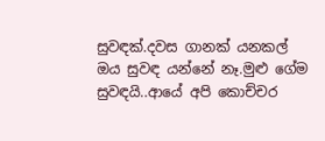සුවඳක්.දවස ගානක් යනකල් ඔය සුවඳ යන්නේ නෑ.මුළු ගේම සුවඳයි..ආයේ අපි කොච්චර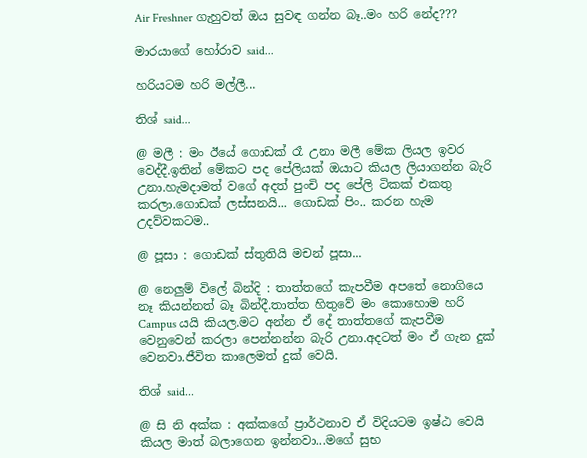Air Freshner ගැහුවත් ඔය සුවඳ ගන්න බෑ..මං හරි නේද???

මාරයාගේ හෝරාව said...

හරියටම හරි මල්ලී...

තිශ් said...

@ මලී : මං ඊයේ ගොඩක් රෑ උනා මලී මේක ලියල ඉවර වෙද්දී.ඉතින් මේකට පද පේලියක් ඔයාට කියල ලියාගන්න බැරි උනා.හැමදාමත් වගේ අදත් පුංචි පද පේලි ටිකක් එකතු කරලා.ගොඩක් ලස්සනයි... ගොඩක් පිං.. කරන හැම උදව්වකටම..

@ පූසා : ගොඩක් ස්තුතියි මචන් පූසා...

@ නෙලුම් විලේ බින්දි : තාත්තගේ කැපවීම අපතේ නොගියෙ නෑ කියන්නත් බෑ බින්දී.තාත්ත හිතුවේ මං කොහොම හරි Campus යයි කියල.මට අන්න ඒ දේ තාත්තගේ කැපවීම වෙනුවෙන් කරලා පෙන්නන්න බැරි උනා.අදටත් මං ඒ ගැන දුක් වෙනවා.ජීවිත කාලෙමත් දුක් වෙයි.

තිශ් said...

@ සි නි අක්ක : අක්කගේ ප්‍රාර්ථනාව ඒ විදියටම ඉෂ්ඨ වෙයි කියල මාත් බලාගෙන ඉන්නවා...මගේ සුභ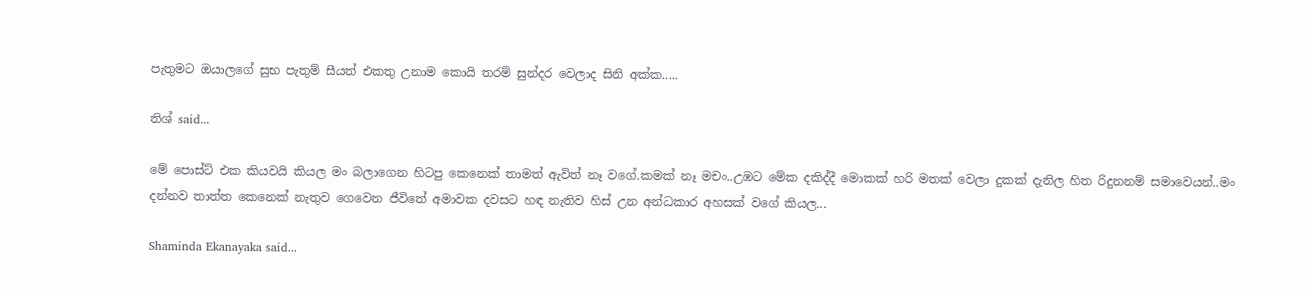පැතුමට ඔයාලගේ සුභ පැතුම් සීයත් එකතු උනාම කොයි තරම් සුන්දර වෙලාද සිනි අක්ක.....

තිශ් said...

මේ පොස්ට් එක කියවයි කියල මං බලාගෙන හිටපු කෙනෙක් තාමත් ඇවිත් නෑ වගේ.කමක් නෑ මචං..උඹට මේක දකිද්දී මොකක් හරි මතක් වෙලා දුකක් දැනිල හිත රිදුනනම් සමාවෙයන්..මං දන්නව තාත්ත කෙනෙක් නැතුව ගෙවෙන ජීවිතේ අමාවක දවසට හඳ නැතිව හිස් උන අන්ධකාර අහසක් වගේ කියල...

Shaminda Ekanayaka said...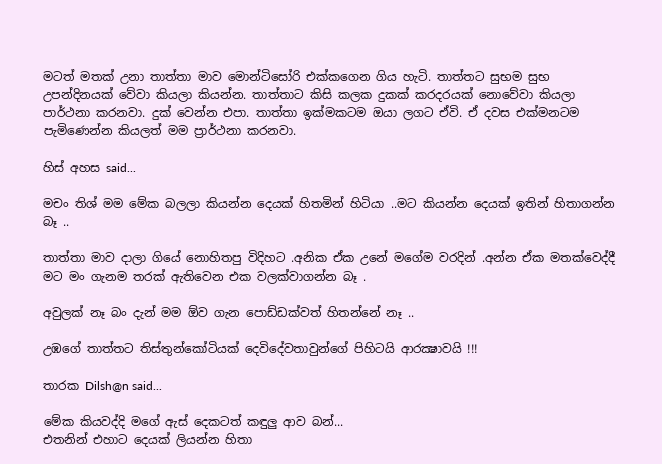මටත් මතක් උනා තාත්තා මාව මොන්ටිසෝරි එක්කගෙන ගිය හැටි. තාත්තට සුභම සුභ උපන්දිනයක් වේවා කියලා කියන්න. තාත්තාට කිසි කලක දුකක් කරදරයක් නොවේවා කියලා පාර්ථනා කරනවා. දුක් වෙන්න එපා. තාත්තා ඉක්මකටම ඔයා ලගට ඒවි. ඒ දවස එක්මනටම පැමිණෙන්න කියලත් මම ප්‍රාර්ථනා කරනවා.

හිස් අහස said...

මචං තිශ් මම මේක බලලා කියන්න දෙයක් හිතමින් හිටියා ..මට කියන්න දෙයක් ඉතින් හිතාගන්න බෑ ..

තාත්තා මාව දාලා ගියේ නොහිතපු විදිහට .අනික ඒක උනේ මගේම වරදින් .අන්න ඒක මතක්වෙද්දී මට මං ගැනම තරක් ඇතිවෙන එක වලක්වාගන්න බෑ .

අවුලක් නෑ බං දැන් මම ඕව ගැන පොඩ්ඩක්වත් හිතන්නේ නෑ ..

උඹගේ තාත්තට තිස්තුන්කෝටියක් දෙවිදේවතාවුන්ගේ පිහිටයි ආරක්‍ෂාවයි !!!

තාරක Dilsh@n said...

මේක කියවද්දි මගේ ඇස් දෙකටත් කඳුලු ආව බන්...
එතනින් එහාට දෙයක් ලියන්න හිතා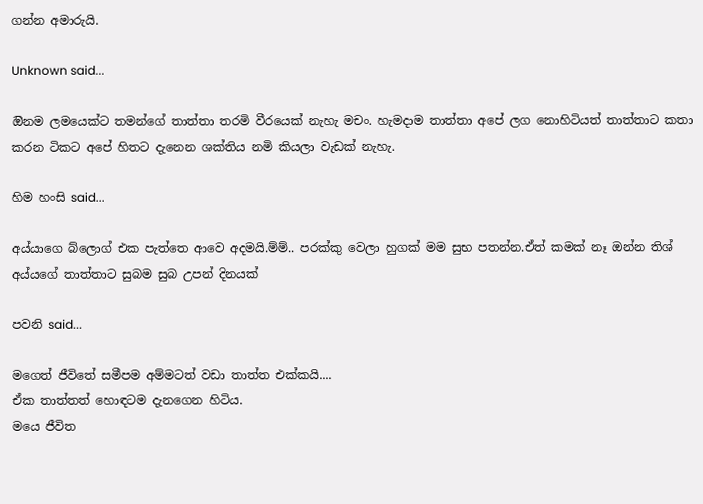ගන්න අමාරුයි.

Unknown said...

ඔිනම ලමයෙක්ට තමන්ගේ තාත්තා තරමි වීරයෙක් නැහැ මචං. හැමදාම තාත්තා අපේ ලග නොහිටියත් තාත්තාට කතා කරන ටිකට අපේ හිතට දැනෙන ශක්තිය නමි කියලා වැඩක් නැහැ.

හිම හංසි said...

අය්යාගෙ බ්ලොග් එක පැත්තෙ ආවෙ අදමයි.ම්ම්.. පරක්කු වෙලා හුගක් මම සුභ පතන්න.ඒත් කමක් නෑ ඔන්න තිශ් අය්යගේ තාත්තාට සුබම සුබ උපන් දිනයක්

පවනි said...

මගෙත් ජීවිතේ සමීපම අම්මටත් වඩා තාත්ත එක්කයි....
ඒක තාත්තත් හොඳටම දැනගෙන හිටිය.
මයෙ ජීවිත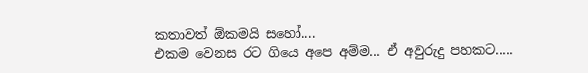කතාවත් ඕකමයි සහෝ....
එකම වෙනස රට ගියෙ අපෙ අම්ම... ඒ අවුරුදු පහකට.....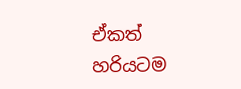ඒකත් හරියටම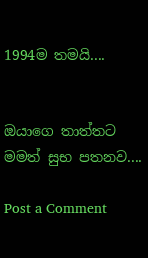1994ම තමයි....


ඔයාගෙ තාත්තට මමත් සුභ පතනව....

Post a Comment